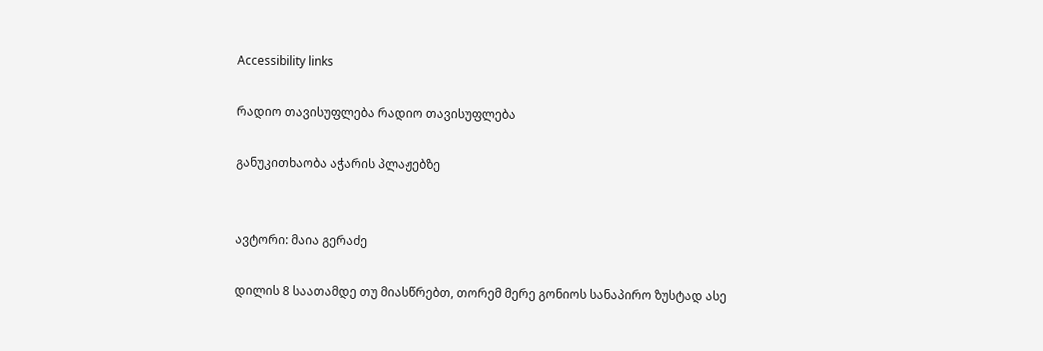Accessibility links

რადიო თავისუფლება რადიო თავისუფლება

განუკითხაობა აჭარის პლაჟებზე


ავტორი: მაია გერაძე

დილის 8 საათამდე თუ მიასწრებთ, თორემ მერე გონიოს სანაპირო ზუსტად ასე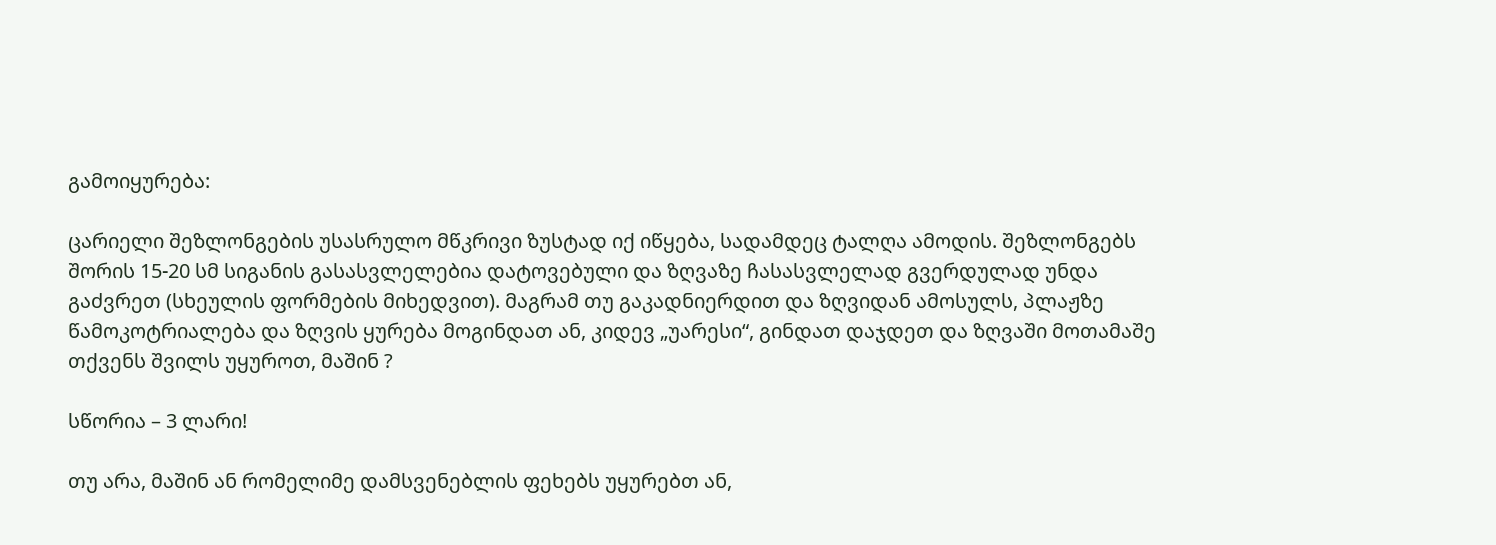გამოიყურება:

ცარიელი შეზლონგების უსასრულო მწკრივი ზუსტად იქ იწყება, სადამდეც ტალღა ამოდის. შეზლონგებს შორის 15-20 სმ სიგანის გასასვლელებია დატოვებული და ზღვაზე ჩასასვლელად გვერდულად უნდა გაძვრეთ (სხეულის ფორმების მიხედვით). მაგრამ თუ გაკადნიერდით და ზღვიდან ამოსულს, პლაჟზე წამოკოტრიალება და ზღვის ყურება მოგინდათ ან, კიდევ „უარესი“, გინდათ დაჯდეთ და ზღვაში მოთამაშე თქვენს შვილს უყუროთ, მაშინ ?

სწორია – 3 ლარი!

თუ არა, მაშინ ან რომელიმე დამსვენებლის ფეხებს უყურებთ ან,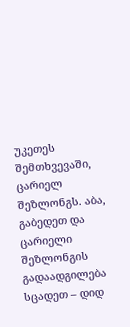უკეთეს შემთხვევაში, ცარიელ შეზლონგს. აბა, გაბედეთ და ცარიელი შეზლონგის გადაადგილება სცადეთ – დიდ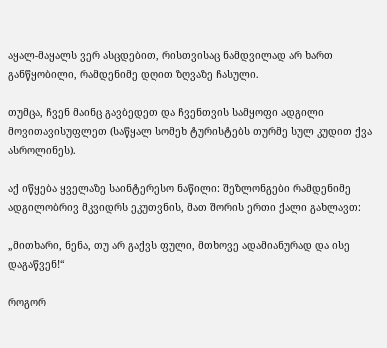აყალ-მაყალს ვერ ასცდებით, რისთვისაც ნამდვილად არ ხართ განწყობილი, რამდენიმე დღით ზღვაზე ჩასული.

თუმცა, ჩვენ მაინც გავბედეთ და ჩვენთვის სამყოფი ადგილი მოვითავისუფლეთ (საწყალ სომეხ ტურისტებს თურმე სულ კუდით ქვა ასროლინეს).

აქ იწყება ყველაზე საინტერესო ნაწილი: შეზლონგები რამდენიმე ადგილობრივ მკვიდრს ეკუთვნის, მათ შორის ერთი ქალი გახლავთ:

„მითხარი, ნენა, თუ არ გაქვს ფული, მთხოვე ადამიანურად და ისე დაგაწვენ!“

როგორ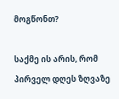მოგწონთ?

საქმე ის არის, რომ პირველ დღეს ზღვაზე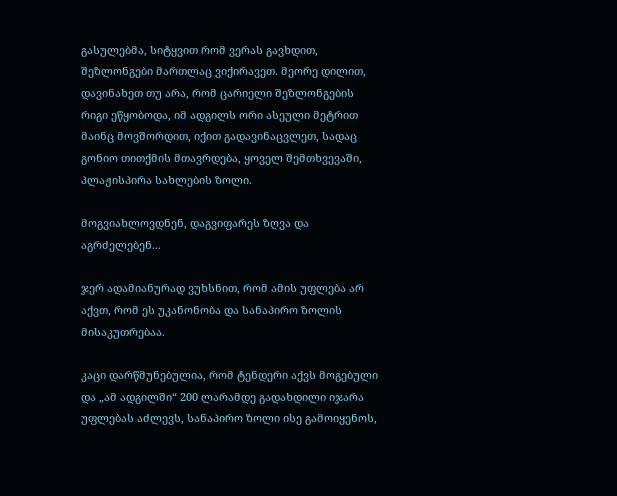გასულებმა, სიტყვით რომ ვერას გავხდით, შეზლონგები მართლაც ვიქირავეთ. მეორე დილით, დავინახეთ თუ არა, რომ ცარიელი შეზლონგების რიგი ეწყობოდა, იმ ადგილს ორი ასეული მეტრით მაინც მოვშორდით, იქით გადავინაცვლეთ, სადაც გონიო თითქმის მთავრდება, ყოველ შემთხვევაში, პლაჟისპირა სახლების ზოლი.

მოგვიახლოვდნენ, დაგვიფარეს ზღვა და აგრძელებენ...

ჯერ ადამიანურად ვუხსნით, რომ ამის უფლება არ აქვთ, რომ ეს უკანონობა და სანაპირო ზოლის მისაკუთრებაა.

კაცი დარწმუნებულია, რომ ტენდერი აქვს მოგებული და „ამ ადგილში“ 200 ლარამდე გადახდილი იჯარა უფლებას აძლევს, სანაპირო ზოლი ისე გამოიყენოს,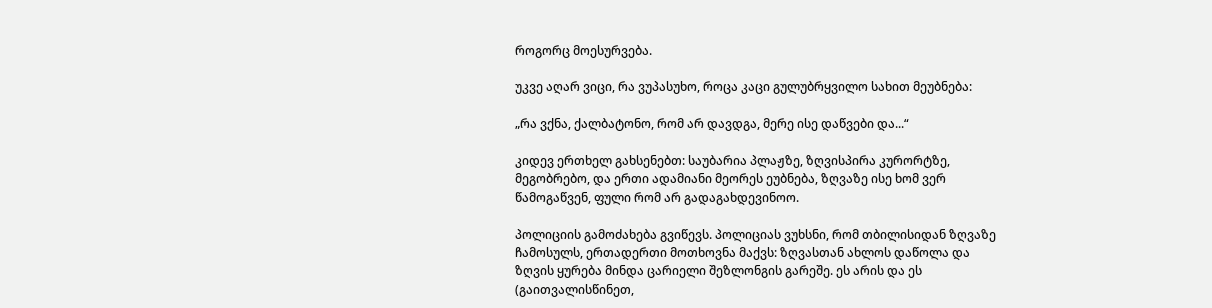როგორც მოესურვება.

უკვე აღარ ვიცი, რა ვუპასუხო, როცა კაცი გულუბრყვილო სახით მეუბნება:

„რა ვქნა, ქალბატონო, რომ არ დავდგა, მერე ისე დაწვები და...“

კიდევ ერთხელ გახსენებთ: საუბარია პლაჟზე, ზღვისპირა კურორტზე, მეგობრებო, და ერთი ადამიანი მეორეს ეუბნება, ზღვაზე ისე ხომ ვერ წამოგაწვენ, ფული რომ არ გადაგახდევინოო.

პოლიციის გამოძახება გვიწევს. პოლიციას ვუხსნი, რომ თბილისიდან ზღვაზე ჩამოსულს, ერთადერთი მოთხოვნა მაქვს: ზღვასთან ახლოს დაწოლა და ზღვის ყურება მინდა ცარიელი შეზლონგის გარეშე. ეს არის და ეს (გაითვალისწინეთ,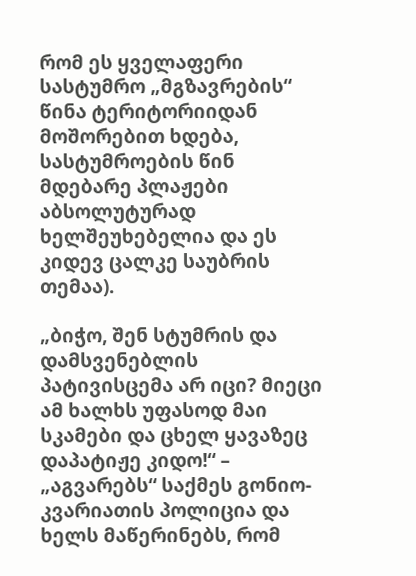რომ ეს ყველაფერი სასტუმრო „მგზავრების“ წინა ტერიტორიიდან მოშორებით ხდება, სასტუმროების წინ მდებარე პლაჟები აბსოლუტურად ხელშეუხებელია და ეს კიდევ ცალკე საუბრის თემაა).

„ბიჭო, შენ სტუმრის და დამსვენებლის პატივისცემა არ იცი? მიეცი ამ ხალხს უფასოდ მაი სკამები და ცხელ ყავაზეც დაპატიჟე კიდო!“ – „აგვარებს“ საქმეს გონიო-კვარიათის პოლიცია და ხელს მაწერინებს, რომ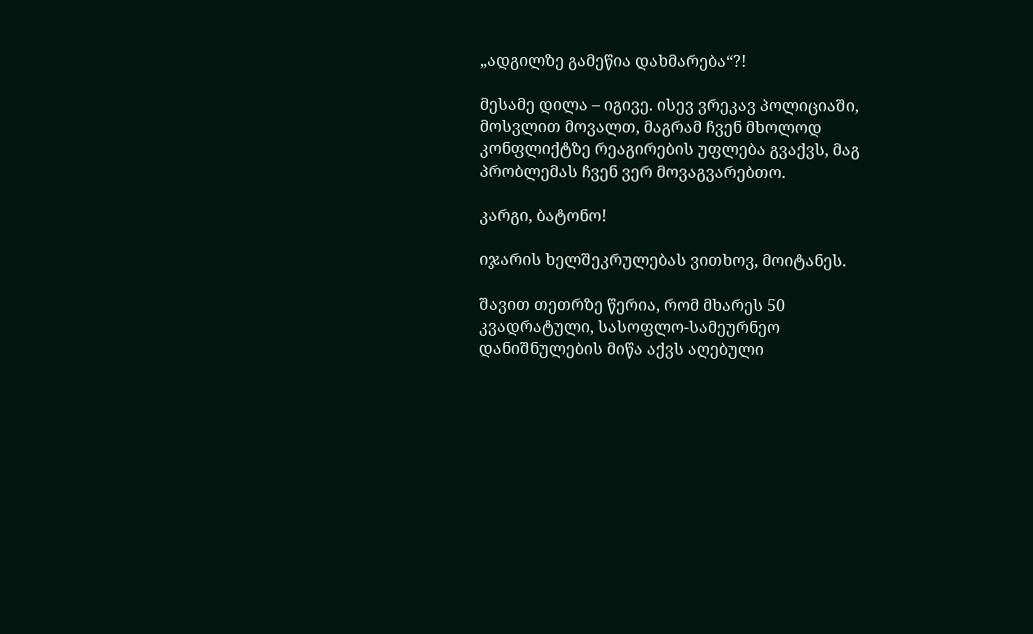„ადგილზე გამეწია დახმარება“?!

მესამე დილა – იგივე. ისევ ვრეკავ პოლიციაში, მოსვლით მოვალთ, მაგრამ ჩვენ მხოლოდ კონფლიქტზე რეაგირების უფლება გვაქვს, მაგ პრობლემას ჩვენ ვერ მოვაგვარებთო.

კარგი, ბატონო!

იჯარის ხელშეკრულებას ვითხოვ, მოიტანეს.

შავით თეთრზე წერია, რომ მხარეს 50 კვადრატული, სასოფლო-სამეურნეო დანიშნულების მიწა აქვს აღებული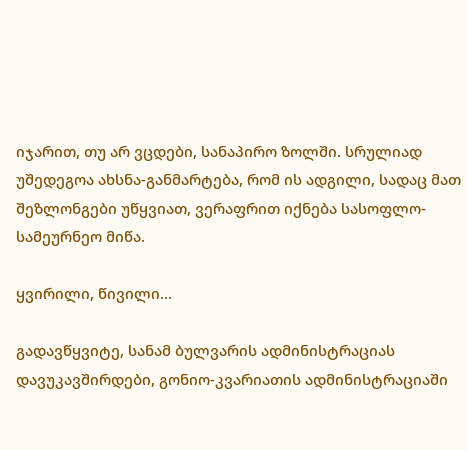იჯარით, თუ არ ვცდები, სანაპირო ზოლში. სრულიად უშედეგოა ახსნა-განმარტება, რომ ის ადგილი, სადაც მათ შეზლონგები უწყვიათ, ვერაფრით იქნება სასოფლო-სამეურნეო მიწა.

ყვირილი, წივილი...

გადავწყვიტე, სანამ ბულვარის ადმინისტრაციას დავუკავშირდები, გონიო-კვარიათის ადმინისტრაციაში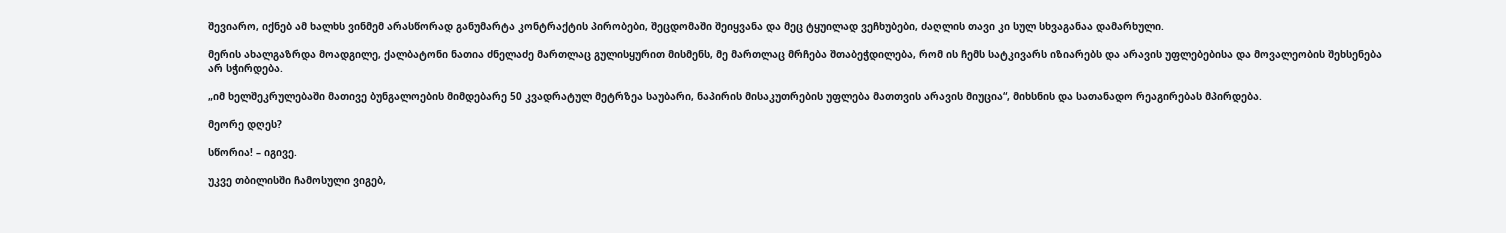შევიარო, იქნებ ამ ხალხს ვინმემ არასწორად განუმარტა კონტრაქტის პირობები, შეცდომაში შეიყვანა და მეც ტყუილად ვეჩხუბები, ძაღლის თავი კი სულ სხვაგანაა დამარხული.

მერის ახალგაზრდა მოადგილე, ქალბატონი ნათია ძნელაძე მართლაც გულისყურით მისმენს, მე მართლაც მრჩება შთაბეჭდილება, რომ ის ჩემს სატკივარს იზიარებს და არავის უფლებებისა და მოვალეობის შეხსენება არ სჭირდება.

„იმ ხელშეკრულებაში მათივე ბუნგალოების მიმდებარე 50 კვადრატულ მეტრზეა საუბარი, ნაპირის მისაკუთრების უფლება მათთვის არავის მიუცია“, მიხსნის და სათანადო რეაგირებას მპირდება.

მეორე დღეს?

სწორია! – იგივე.

უკვე თბილისში ჩამოსული ვიგებ,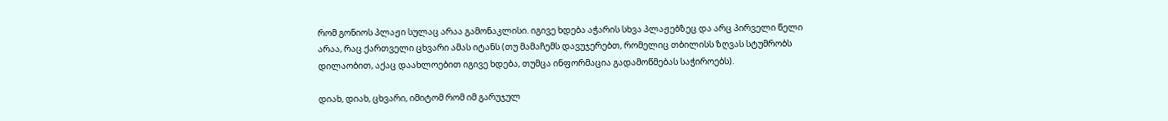რომ გონიოს პლაჟი სულაც არაა გამონაკლისი. იგივე ხდება აჭარის სხვა პლაჟებზეც და არც პირველი წელი არაა, რაც ქართველი ცხვარი ამას იტანს (თუ მამაჩემს დავუჯერებთ, რომელიც თბილისს ზღვას სტუმრობს დილაობით, აქაც დაახლოებით იგივე ხდება, თუმცა ინფორმაცია გადამოწმებას საჭიროებს).

დიახ, დიახ, ცხვარი, იმიტომ რომ იმ გარუჯულ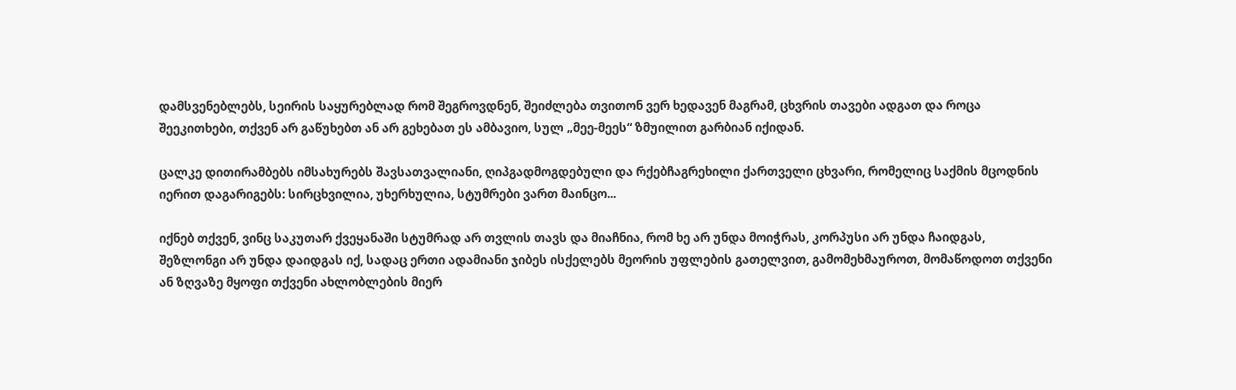დამსვენებლებს, სეირის საყურებლად რომ შეგროვდნენ, შეიძლება თვითონ ვერ ხედავენ მაგრამ, ცხვრის თავები ადგათ და როცა შეეკითხები, თქვენ არ გაწუხებთ ან არ გეხებათ ეს ამბავიო, სულ „მეე-მეეს“ ზმუილით გარბიან იქიდან.

ცალკე დითირამბებს იმსახურებს შავსათვალიანი, ღიპგადმოგდებული და რქებჩაგრეხილი ქართველი ცხვარი, რომელიც საქმის მცოდნის იერით დაგარიგებს: სირცხვილია, უხერხულია, სტუმრები ვართ მაინცო...

იქნებ თქვენ, ვინც საკუთარ ქვეყანაში სტუმრად არ თვლის თავს და მიაჩნია, რომ ხე არ უნდა მოიჭრას, კორპუსი არ უნდა ჩაიდგას, შეზლონგი არ უნდა დაიდგას იქ, სადაც ერთი ადამიანი ჯიბეს ისქელებს მეორის უფლების გათელვით, გამომეხმაუროთ, მომაწოდოთ თქვენი ან ზღვაზე მყოფი თქვენი ახლობლების მიერ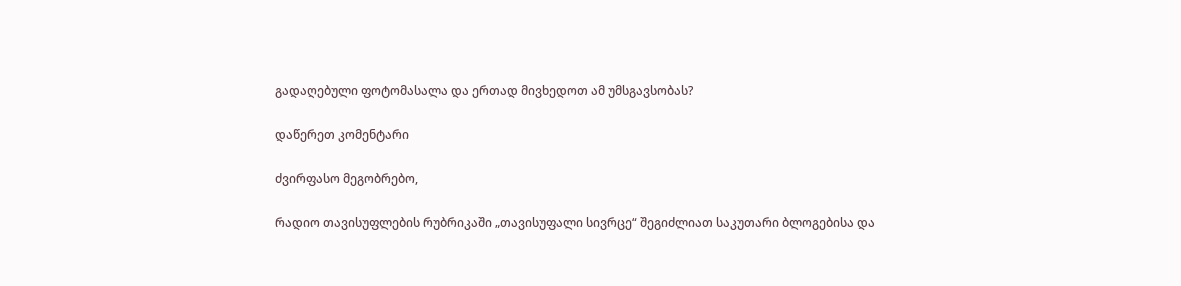გადაღებული ფოტომასალა და ერთად მივხედოთ ამ უმსგავსობას?

დაწერეთ კომენტარი

ძვირფასო მეგობრებო,

რადიო თავისუფლების რუბრიკაში „თავისუფალი სივრცე“ შეგიძლიათ საკუთარი ბლოგებისა და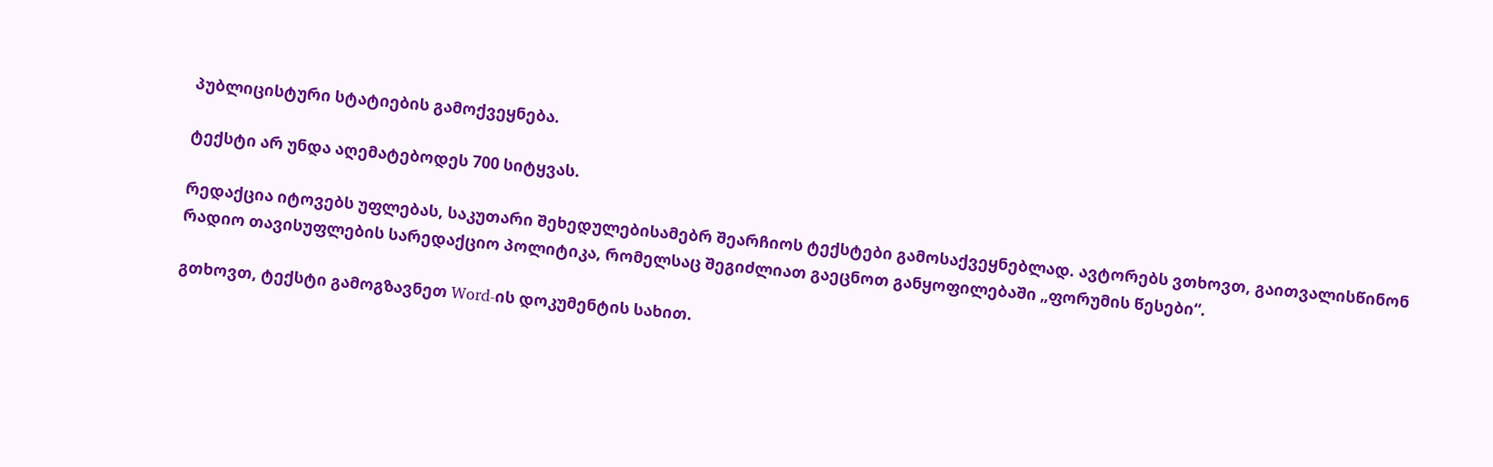პუბლიცისტური სტატიების გამოქვეყნება.

ტექსტი არ უნდა აღემატებოდეს 700 სიტყვას.

რედაქცია იტოვებს უფლებას, საკუთარი შეხედულებისამებრ შეარჩიოს ტექსტები გამოსაქვეყნებლად. ავტორებს ვთხოვთ, გაითვალისწინონ რადიო თავისუფლების სარედაქციო პოლიტიკა, რომელსაც შეგიძლიათ გაეცნოთ განყოფილებაში „ფორუმის წესები“.

გთხოვთ, ტექსტი გამოგზავნეთ Word-ის დოკუმენტის სახით.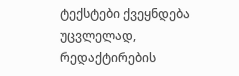ტექსტები ქვეყნდება უცვლელად, რედაქტირების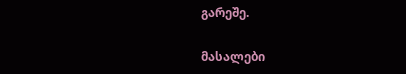გარეშე.

მასალები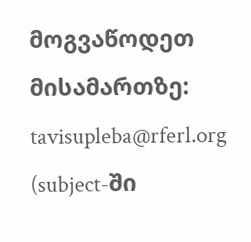მოგვაწოდეთ მისამართზე: tavisupleba@rferl.org
(subject-ში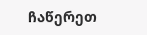ჩაწერეთ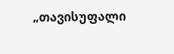„თავისუფალი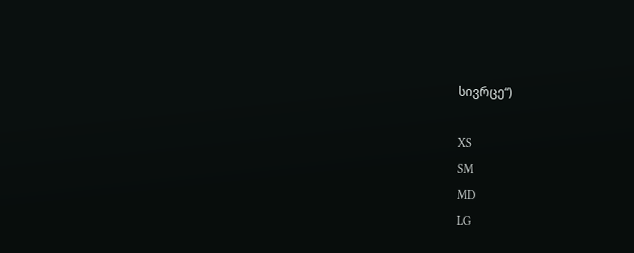სივრცე“)

XS
SM
MD
LG